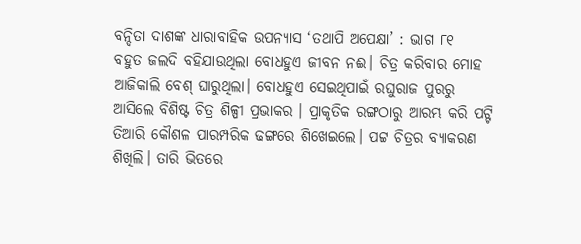ବନ୍ଦିତା ଦାଶଙ୍କ ଧାରାବାହିକ ଉପନ୍ୟାସ ‘ତଥାପି ଅପେକ୍ଷା’ : ଭାଗ ୮୧
ବହୁତ ଜଲଦି ବହିଯାଉଥିଲା ବୋଧହୁଏ ଜୀବନ ନଈ। ଚିତ୍ର କରିବାର ମୋହ ଆଜିକାଲି ବେଶ୍ ଘାରୁଥିଲା। ବୋଧହୁଏ ସେଇଥିପାଇଁ ରଘୁରାଜ ପୁରରୁ ଆସିଲେ ବିଶିଷ୍ଟ ଚିତ୍ର ଶିଳ୍ପୀ ପ୍ରଭାକର । ପ୍ରାକୃତିକ ରଙ୍ଗଠାରୁ ଆରମ୍ଭ କରି ପଟ୍ଟି ତିଆରି କୌଶଳ ପାରମ୍ପରିକ ଢଙ୍ଗରେ ଶିଖେଇଲେ। ପଟ୍ଟ ଚିତ୍ରର ବ୍ୟାକରଣ ଶିଖିଲି। ତାରି ଭିତରେ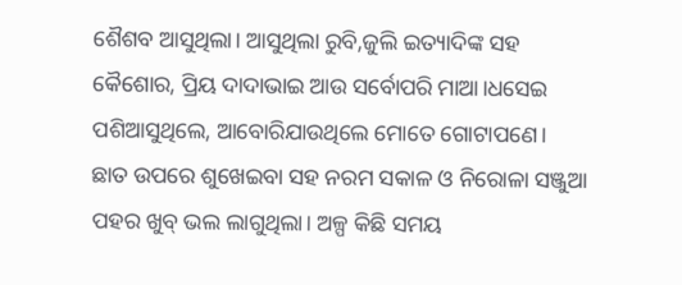ଶୈଶବ ଆସୁଥିଲା। ଆସୁଥିଲା ରୁବି,ଜୁଲି ଇତ୍ୟାଦିଙ୍କ ସହ କୈଶୋର, ପ୍ରିୟ ଦାଦାଭାଇ ଆଉ ସର୍ବୋପରି ମାଆ।ଧସେଇ ପଶିଆସୁଥିଲେ, ଆବୋରିଯାଉଥିଲେ ମୋତେ ଗୋଟାପଣେ।
ଛାତ ଉପରେ ଶୁଖେଇବା ସହ ନରମ ସକାଳ ଓ ନିରୋଳା ସଞ୍ଜୁଆ ପହର ଖୁବ୍ ଭଲ ଲାଗୁଥିଲା। ଅଳ୍ପ କିଛି ସମୟ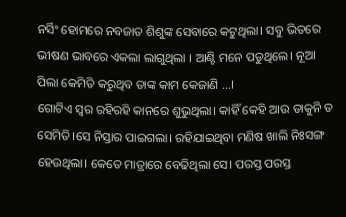ନର୍ସିଂ ହୋମରେ ନବଜାତ ଶିଶୁଙ୍କ ସେବାରେ କଟୁଥିଲା। ସବୁ ଭିତରେ ଭୀଷଣ ଭାବରେ ଏକଲା ଲାଗୁଥିଲା । ଆଣ୍ଟି ମନେ ପଡୁଥିଲେ। ନୂଆ ପିଲା କେମିତି କରୁଥିବ ତାଙ୍କ କାମ କେଜାଣି …।
ଗୋଟିଏ ସ୍ବର ରହିରହି କାନରେ ଶୁଭୁଥିଲା। କାହିଁ କେହି ଆଉ ଡାକୁନି ତ ସେମିତି।ସେ ନିସ୍ତାର ପାଇଗଲା। ରହିଯାଇଥିବା ମଣିଷ ଖାଲି ନିଃସଙ୍ଗ ହେଉଥିଲା। କେତେ ମାତ୍ରାରେ ବେଢିଥିଲା ସେ। ପରସ୍ତ ପରସ୍ତ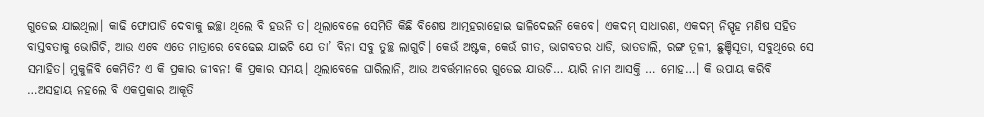ଗୁଡେଇ ଯାଇଥିଲା। କାଢି ଫୋପାଡି ଦେବାକୁ ଇଚ୍ଛା ଥିଲେ ବି ହଉନି ତ। ଥିଲାବେଳେ ସେମିତି କିଛି ବିଶେଷ ଆତ୍ମହରାହୋଇ ଢାଳିଦେଇନି କେବେ। ଏକଦମ୍ ସାଧାରଣ, ଏକଦମ୍ ନିସ୍ପୃହ ମଣିଷ ସହିତ ବାସ୍ତବତାକୁ ଭୋଗିଚି, ଆଉ ଏବେ ଏତେ ମାତ୍ରାରେ ବେଢେଇ ଯାଇଚି ଯେ ତା’ ବିନା ସବୁ ତୁଚ୍ଛ ଲାଗୁଚି। କେଉଁ ଅଷ୍ଟକ, କେଉଁ ଗୀତ, ଭାଗବତର ଧାଡି, ଭାତଡାଲି, ରଙ୍ଗ ତୂଳୀ, ଛୁଞ୍ଚିସୂତା, ସବୁଥିରେ ସେ ସମାହିତ। ମୁକୁଳିବି କେମିତି? ଏ କି ପ୍ରକାର ଜୀବନ! କି ପ୍ରକାର ସମୟ। ଥିଲାବେଳେ ଘାରିଲାନି, ଆଉ ଅବର୍ତ୍ତମାନରେ ଗୁଡେଇ ଯାଉଚି… ୟାରି ନାମ ଆସକ୍ତି … ମୋହ…। କି ଉପାୟ କରିବି …ଅସହାୟ ନହଲେ ବି ଏକପ୍ରକାର ଆକୂତି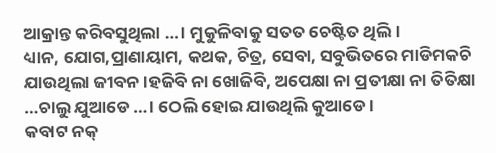ଆକ୍ରାନ୍ତ କରିବସୁଥିଲା …। ମୁକୁଳିବାକୁ ସତତ ଚେଷ୍ଟିତ ଥିଲି।
ଧ୍ୟାନ, ଯୋଗ,ପ୍ରାଣାୟାମ, କଥକ, ଚିତ୍ର, ସେବା, ସବୁଭିତରେ ମାଡିମକଚି ଯାଉଥିଲା ଜୀବନ।ହଜିବି ନା ଖୋଜିବି, ଅପେକ୍ଷା ନା ପ୍ରତୀକ୍ଷା ନା ତିତିକ୍ଷା …ଚାଲୁ ଯୁଆଡେ …। ଠେଲି ହୋଇ ଯାଉଥିଲି କୁଆଡେ।
କବାଟ ନକ୍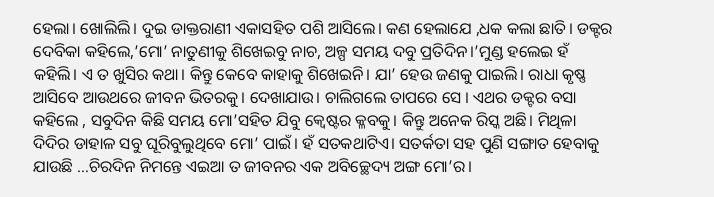ହେଲା। ଖୋଲିଲି। ଦୁଇ ଡାକ୍ତରାଣୀ ଏକାସହିତ ପଶି ଆସିଲେ। କଣ ହେଲାଯେ ,ଧକ କଲା ଛାତି। ଡକ୍ଟର ଦେବିକା କହିଲେ,’ମୋ’ ନାତୁଣୀକୁ ଶିଖେଇବୁ ନାଚ, ଅଳ୍ପ ସମୟ ଦବୁ ପ୍ରତିଦିନ।’ମୁଣ୍ଡ ହଲେଇ ହଁ କହିଲି। ଏ ତ ଖୁସିର କଥା। କିନ୍ତୁ କେବେ କାହାକୁ ଶିଖେଇନି। ଯା’ ହେଉ ଜଣକୁ ପାଇଲି। ରାଧା କୃଷ୍ଣ ଆସିବେ ଆଉଥରେ ଜୀବନ ଭିତରକୁ। ଦେଖାଯାଉ। ଚାଲିଗଲେ ତାପରେ ସେ । ଏଥର ଡକ୍ଟର ବସା କହିଲେ , ସବୁଦିନ କିଛି ସମୟ ମୋ’ସହିତ ଯିବୁ କ୍ବେଷ୍ଟର କ୍ଳବକୁ। କିନ୍ତୁ ଅନେକ ରିସ୍କ ଅଛି। ମିଥିଳା ଦିଦିର ଡାହାଳ ସବୁ ଘୂରିବୁଲୁଥିବେ ମୋ’ ପାଇଁ। ହଁ ସତକଥାଟିଏ। ସତର୍କତା ସହ ପୁଣି ସଙ୍ଗାତ ହେବାକୁ ଯାଉଛି …ଚିରଦିନ ନିମନ୍ତେ ଏଇଆ ତ ଜୀବନର ଏକ ଅବିଚ୍ଛେଦ୍ୟ ଅଙ୍ଗ ମୋ’ର।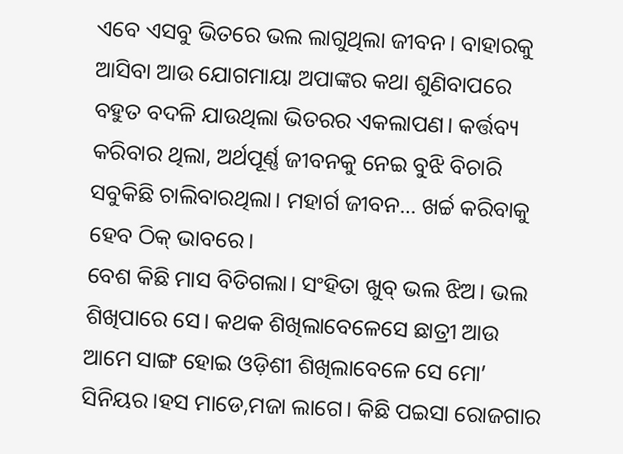ଏବେ ଏସବୁ ଭିତରେ ଭଲ ଲାଗୁଥିଲା ଜୀବନ। ବାହାରକୁ ଆସିବା ଆଉ ଯୋଗମାୟା ଅପାଙ୍କର କଥା ଶୁଣିବାପରେ ବହୁତ ବଦଳି ଯାଉଥିଲା ଭିତରର ଏକଲାପଣ। କର୍ତ୍ତବ୍ୟ କରିବାର ଥିଲା, ଅର୍ଥପୂର୍ଣ୍ଣ ଜୀବନକୁ ନେଇ ବୁଝି ବିଚାରି ସବୁକିଛି ଚାଲିବାରଥିଲା। ମହାର୍ଗ ଜୀବନ… ଖର୍ଚ୍ଚ କରିବାକୁ ହେବ ଠିକ୍ ଭାବରେ।
ବେଶ କିଛି ମାସ ବିତିଗଲା। ସଂହିତା ଖୁବ୍ ଭଲ ଝିଅ। ଭଲ ଶିଖିପାରେ ସେ। କଥକ ଶିଖିଲାବେଳେସେ ଛାତ୍ରୀ ଆଉ ଆମେ ସାଙ୍ଗ ହୋଇ ଓଡ଼ିଶୀ ଶିଖିଲାବେଳେ ସେ ମୋ’ ସିନିୟର।ହସ ମାଡେ,ମଜା ଲାଗେ। କିଛି ପଇସା ରୋଜଗାର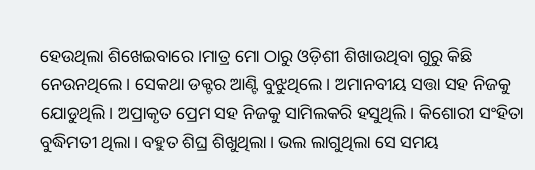ହେଉଥିଲା ଶିଖେଇବାରେ ।ମାତ୍ର ମୋ ଠାରୁ ଓଡ଼ିଶୀ ଶିଖାଉଥିବା ଗୁରୁ କିଛି ନେଉନଥିଲେ। ସେକଥା ଡକ୍ଟର ଆଣ୍ଟି ବୁଝୁଥିଲେ। ଅମାନବୀୟ ସତ୍ତା ସହ ନିଜକୁ ଯୋଡୁଥିଲି। ଅପ୍ରାକୃତ ପ୍ରେମ ସହ ନିଜକୁ ସାମିଲକରି ହସୁଥିଲି। କିଶୋରୀ ସଂହିତା ବୁଦ୍ଧିମତୀ ଥିଲା। ବହୁତ ଶିଘ୍ର ଶିଖୁଥିଲା। ଭଲ ଲାଗୁଥିଲା ସେ ସମୟ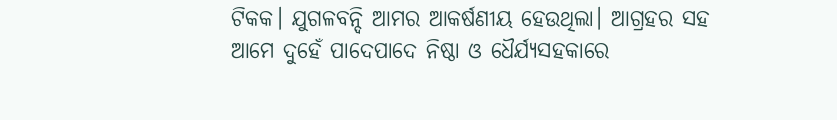ଟିକକ। ଯୁଗଳବନ୍ଦି ଆମର ଆକର୍ଷଣୀୟ ହେଉଥିଲା। ଆଗ୍ରହର ସହ ଆମେ ଦୁହେଁ ପାଦେପାଦେ ନିଷ୍ଠା ଓ ଧୈର୍ଯ୍ୟସହକାରେ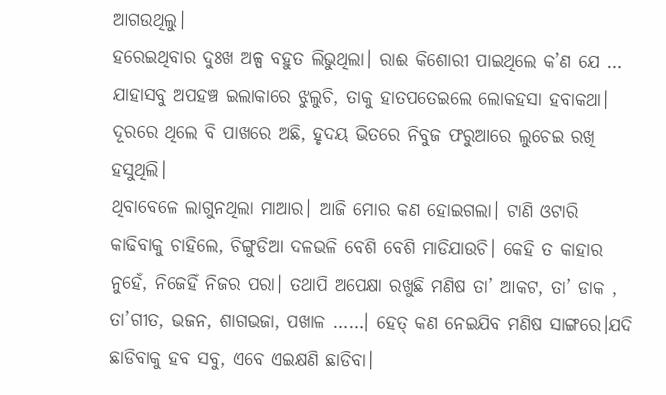ଆଗଉଥିଲୁ।
ହରେଇଥିବାର ଦୁଃଖ ଅଳ୍ପ ବହୁତ ଲିଭୁଥିଲା। ରାଈ କିଶୋରୀ ପାଇଥିଲେ କ’ଣ ଯେ … ଯାହାସବୁ ଅପହଞ୍ଚ ଇଲାକାରେ ଝୁଲୁଚି, ତାକୁ ହାତପତେଇଲେ ଲୋକହସା ହବାକଥା। ଦୂରରେ ଥିଲେ ବି ପାଖରେ ଅଛି, ହୃଦୟ ଭିତରେ ନିବୁଜ ଫରୁଆରେ ଲୁଚେଇ ରଖି ହସୁଥିଲି।
ଥିବାବେଳେ ଲାଗୁନଥିଲା ମାଆର। ଆଜି ମୋର କଣ ହୋଇଗଲା। ଟାଣି ଓଟାରି କାଢିବାକୁ ଚାହିଲେ, ଚିଙ୍ଗୁଡିଆ ଦଳଭଳି ବେଶି ବେଶି ମାଡିଯାଉଚି। କେହି ତ କାହାର ନୁହେଁ, ନିଜେହିଁ ନିଜର ପରା। ତଥାପି ଅପେକ୍ଷା ରଖୁଛି ମଣିଷ ତା’ ଆକଟ, ତା’ ଡାକ , ତା’ଗୀତ, ଭଜନ, ଶାଗଭଜା, ପଖାଳ ……। ହେତ୍ କଣ ନେଇଯିବ ମଣିଷ ସାଙ୍ଗରେ।ଯଦି ଛାଡିବାକୁ ହବ ସବୁ, ଏବେ ଏଇକ୍ଷଣି ଛାଡିବା।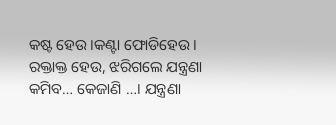କଷ୍ଟ ହେଉ।କଣ୍ଟା ଫୋଡିହେଉ। ରକ୍ତାକ୍ତ ହେଉ, ଝରିଗଲେ ଯନ୍ତ୍ରଣା କମିବ… କେଜାଣି …। ଯନ୍ତ୍ରଣା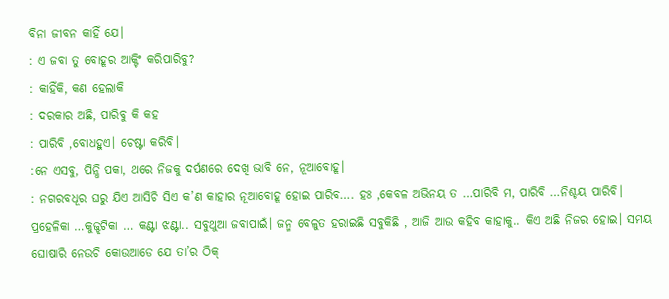ବିନା ଜୀବନ କାହିଁ ଯେ।
: ଏ ଜବା ତୁ ବୋହୂର ଆକ୍ଟିଂ କରିପାରିବୁ?
: କାହିଁକି, କଣ ହେଲାକି
: ଦରକାର ଅଛି, ପାରିବୁ କି କହ
: ପାରିବି ,ବୋଧହୁଏ। ଚେଷ୍ଟା କରିବି।
:ନେ ଏସବୁ, ପିନ୍ଧି ପକା, ଥରେ ନିଜକୁ ଦର୍ପଣରେ ଦେଖି ଭାବି ନେ, ନୂଆବୋହୂ।
: ନଗରବଧୂର ଘରୁ ଯିଏ ଆସିଚି ସିଏ କ’ଣ କାହାର ନୂଆବୋହୂ ହୋଇ ପାରିବ…. ହଃ ,କେବଳ ଅଭିନୟ ତ …ପାରିବି ମ, ପାରିବି …ନିଶ୍ଚୟ ପାରିବି।
ପ୍ରହେଳିକା …କୁଜ୍ଝଟିକା … କଣ୍ଟା ଝଣ୍ଟା.. ସବୁଥୁଆ ଜବାପାଇଁ। ଜନ୍ମ ବେଳୁତ ହରାଇଛି ସବୁକିଛି , ଆଜି ଆଉ କହିବ କାହାକୁ.. କିଏ ଅଛି ନିଜର ହୋଇ। ସମୟ ଘୋଷାରି ନେଉଚି କୋଉଆଡେ ଯେ ତା’ର ଠିକ୍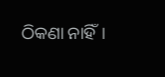ଠିକଣା ନାହିଁ।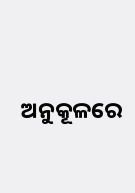ଅନୁକୂଳରେ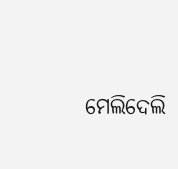ମେଲିଦେଲି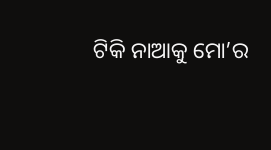ଟିକି ନାଆକୁ ମୋ’ର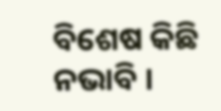ବିଶେଷ କିଛି ନଭାବି ।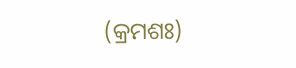(କ୍ରମଶଃ)